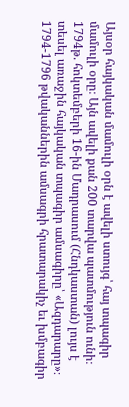Այսօր հայկական մամուլի օրն է ավելի ստույգ՝ հայ տպագիր մամուլի օրը։ Այն ավելի քան 200 տարվա պատմություն ունի։ 1794թ. հոկտեմբերի 16-ին Մադրասում (Հնդկաստան) լույս է տեսել առաջին հայկական տպագիր ամսագիրը՝ «Ազդարարը»։
1794-1796 թվականներին ամսագրի հրատարակիչ եւ խմբագիր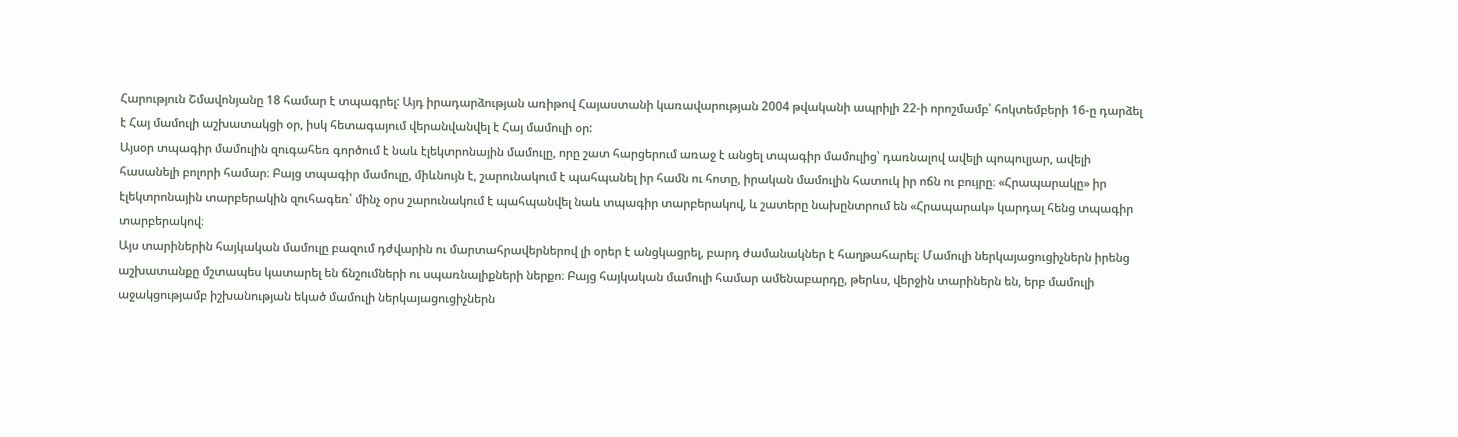Հարություն Շմավոնյանը 18 համար է տպագրել: Այդ իրադարձության առիթով Հայաստանի կառավարության 2004 թվականի ապրիլի 22-ի որոշմամբ՝ հոկտեմբերի 16-ը դարձել է Հայ մամուլի աշխատակցի օր, իսկ հետագայում վերանվանվել է Հայ մամուլի օր:
Այսօր տպագիր մամուլին զուգահեռ գործում է նաև էլեկտրոնային մամուլը, որը շատ հարցերում առաջ է անցել տպագիր մամուլից՝ դառնալով ավելի պոպուլյար, ավելի հասանելի բոլորի համար։ Բայց տպագիր մամուլը, միևնույն է, շարունակում է պահպանել իր համն ու հոտը, իրական մամուլին հատուկ իր ոճն ու բույրը։ «Հրապարակը» իր էլեկտրոնային տարբերակին զուհագեռ՝ մինչ օրս շարունակում է պահպանվել նաև տպագիր տարբերակով, և շատերը նախընտրում են «Հրապարակ» կարդալ հենց տպագիր տարբերակով։
Այս տարիներին հայկական մամուլը բազում դժվարին ու մարտահրավերներով լի օրեր է անցկացրել, բարդ ժամանակներ է հաղթահարել։ Մամուլի ներկայացուցիչներն իրենց աշխատանքը մշտապես կատարել են ճնշումների ու սպառնալիքների ներքո։ Բայց հայկական մամուլի համար ամենաբարդը, թերևս, վերջին տարիներն են, երբ մամուլի աջակցությամբ իշխանության եկած մամուլի ներկայացուցիչներն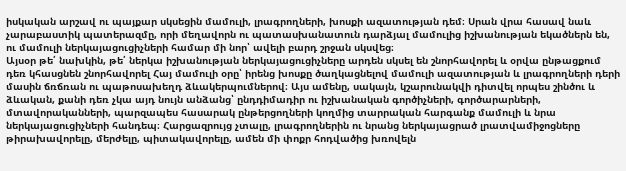իսկական արշավ ու պայքար սկսեցին մամուլի, լրագրողների, խոսքի ազատության դեմ։ Սրան վրա հասավ նաև չարաբաստիկ պատերազմը, որի մեղավորն ու պատասխանատուն դարձյալ մամուլից իշխանության եկածներն են, ու մամուլի ներկայացուցիչների համար մի նոր՝ ավելի բարդ շրջան սկսվեց։
Այսօր թե՛ նախկին, թե՛ ներկա իշխանության ներկայացուցիչները արդեն սկսել են շնորհավորել և օրվա ընթացքում դեռ կհասցնեն շնորհավորել Հայ մամուլի օրը՝ իրենց խոսքը ծաղկացնելով մամուլի ազատության և լրագրողների դերի մասին ճռճռան ու պաթոսախեղդ ձևակերպումներով։ Այս ամենը, սակայն, կշարունակվի դիտվել որպես շինծու և ձևական, քանի դեռ չկա այդ նույն անձանց՝ ընդդիմադիր ու իշխանական գործիչների, գործարարների, մտավորականների, պարզապես հասարակ ընթերցողների կողմից տարրական հարգանք մամուլի և նրա ներկայացուցիչների հանդեպ։ Հարցազրույց չտալը, լրագրողներին ու նրանց ներկայացրած լրատվամիջոցները թիրախավորելը, մերժելը, պիտակավորելը, ամեն մի փոքր հոդվածից խռովելն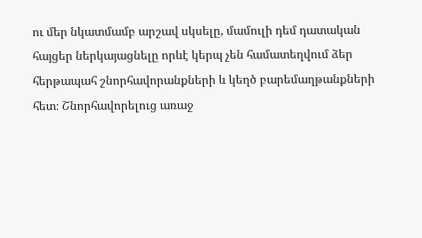ու մեր նկատմամբ արշավ սկսելը, մամուլի դեմ դատական հայցեր ներկայացնելը որևէ կերպ չեն համատեղվում ձեր հերթապահ շնորհավորանքների և կեղծ բարեմաղթանքների հետ։ Շնորհավորելուց առաջ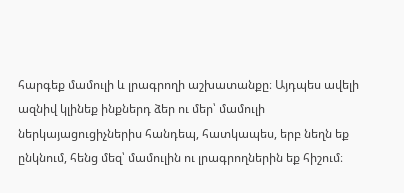հարգեք մամուլի և լրագրողի աշխատանքը։ Այդպես ավելի ազնիվ կլինեք ինքներդ ձեր ու մեր՝ մամուլի ներկայացուցիչներիս հանդեպ, հատկապես, երբ նեղն եք ընկնում, հենց մեզ՝ մամուլին ու լրագրողներին եք հիշում։